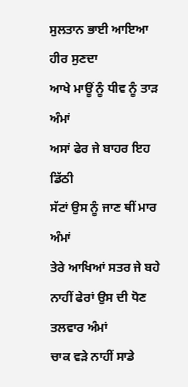ਸੁਲਤਾਨ ਭਾਈ ਆਇਆ ਹੀਰ ਸੁਣਦਾ
ਆਖੇ ਮਾਊਂ ਨੂੰ ਧੀਵ ਨੂੰ ਤਾੜ ਅੰਮਾਂ
ਅਸਾਂ ਫੇਰ ਜੇ ਬਾਹਰ ਇਹ ਡਿੱਠੀ
ਸੱਟਾਂ ਉਸ ਨੂੰ ਜਾਣ ਥੀਂ ਮਾਰ ਅੰਮਾਂ
ਤੇਰੇ ਆਖਿਆਂ ਸਤਰ ਜੇ ਬਹੇ
ਨਾਹੀਂ ਫੇਰਾਂ ਉਸ ਦੀ ਧੋਣ ਤਲਵਾਰ ਅੰਮਾਂ
ਚਾਕ ਵੜੇ ਨਾਹੀਂ ਸਾਡੇ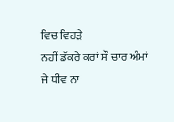ਵਿਚ ਵਿਹੜੇ
ਨਹੀਂ ਡੱਕਰੇ ਕਰਾਂ ਸੌ ਚਾਰ ਅੰਮਾਂ
ਜੇ ਧੀਵ ਨਾ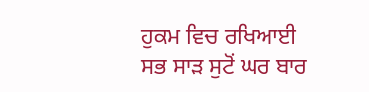ਹੁਕਮ ਵਿਚ ਰਖਿਆਈ
ਸਭ ਸਾੜ ਸੁਟੋਂ ਘਰ ਬਾਰ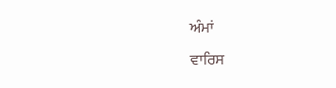ਅੰਮਾਂ
ਵਾਰਿਸ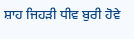ਸ਼ਾਹ ਜਿਹੜੀ ਧੀਵ ਬੁਰੀ ਹੋਵੇ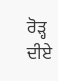ਰੋੜ੍ਹ ਦੀਏ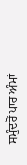ਸਮੁੰਦਰੋਂ ਪਾਰ ਅੰਮਾਂ